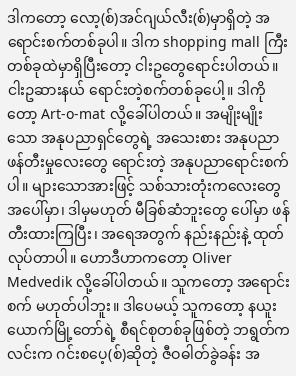ဒါကတော့ လော့(စ်)အင်ဂျယ်လီး(စ်)မှာရှိတဲ့ အရောင်းစက်တစ်ခုပါ။ ဒါက shopping mall ကြီးတစ်ခုထဲမှာရှိပြီးတော့ ငါးဥတွေရောင်းပါတယ်။ ငါးဥဆားနယ် ရောင်းတဲ့စက်တစ်ခုပေါ့။ ဒါကိုတော့ Art-o-mat လို့ခေါ်ပါတယ်။ အမျိုးမျိုးသော အနုပညာရှင်တွေရဲ့ အသေးစား အနုပညာ ဖန်တီးမှုလေးတွေ ရောင်းတဲ့ အနုပညာရောင်းစက်ပါ။ များသောအားဖြင့် သစ်သားတုံးကလေးတွေ အပေါ်မှာ၊ ဒါမှမဟုတ် မီခြစ်ဆံဘူးတွေ ပေါ်မှာ ဖန်တီးထားကြပြီး၊ အရေအတွက် နည်းနည်းနဲ့ ထုတ်လုပ်တာပါ။ ဟောဒီဟာကတော့ Oliver Medvedik လို့ခေါ်ပါတယ်။ သူကတော့ အရောင်းစက် မဟုတ်ပါဘူး။ ဒါပေမယ့် သူကတော့ နယူးယောက်မြို့တော်ရဲ့ စီရင်စုတစ်ခုဖြစ်တဲ့ ဘရွတ်ကလင်းက ဂင်းစပေ့(စ်)ဆိုတဲ့ ဇီဝဓါတ်ခွဲခန်း အ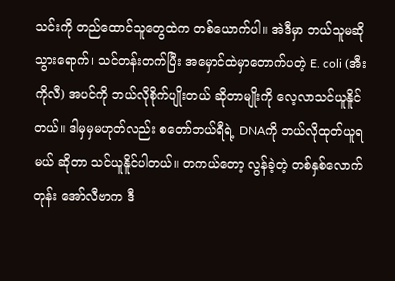သင်းကို တည်ထောင်သူတွေထဲက တစ်ယောက်ပါ။ အဲဒီမှာ ဘယ်သူမဆို သွားရောက်၊ သင်တန်းတက်ပြီး အမှောင်ထဲမှာတောက်ပတဲ့ E. coli (အီး ကိုလီ) အပင်ကို ဘယ်လိုစိုက်ပျိုးတယ် ဆိုတာမျိုးကို လေ့လာသင်ယူနိူင်တယ်။ ဒါမှမှမဟုတ်လည်း စတော်ဘယ်ရီရဲ့ DNAကို ဘယ်လိုထုတ်ယူရမယ် ဆိုတာ သင်ယူနိူင်ပါတယ်။ တကယ်တော့ လွန်ခဲ့တဲ့ တစ်နှစ်လောက်တုန်း အော်လီဗာက ဒီ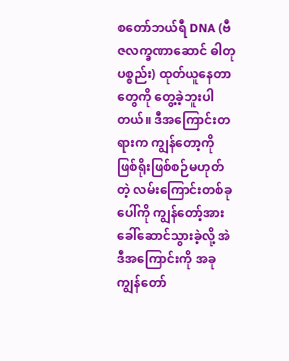စတော်ဘယ်ရီ DNA (ဗီဇလက္ခဏာဆောင် ဓါတုပစ္စည်း) ထုတ်ယူနေတာတွေကို တွေ့ခဲ့ဘူးပါတယ်။ ဒီအကြောင်းတရားက ကျွန်တော့ကို ဖြစ်ရိုးဖြစ်စဉ်မဟုတ်တဲ့ လမ်းကြောင်းတစ်ခုပေါ်ကို ကျွန်တော့်အား ခေါ်ဆောင်သွားခဲ့လို့ အဲဒီအကြောင်းကို အခု ကျွန်တော်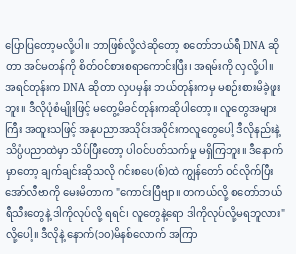ပြောပြတော့မလို့ပါ။ ဘာဖြစ်လို့လဲဆိုတော့ စတော်ဘယ်ရီ DNA ဆိုတာ အင်မတန်ကို စိတ်ဝင်စားစရာကောင်းပြီး၊ အရမ်းကို လှလို့ပါ။ အရင်တုန်းက DNA ဆိုတာ လှပမှန်း ဘယ်တုန်းကမှ မစဉ်းစားမိခဲ့ဖူးဘူး။ ဒီလိုပုံစံမျိုးဖြင့် မတွေ့မိခင်တုန်းကဆိုပါတော့။ လူတွေအများကြီး အထူးသဖြင့် အနုပညာအသိုင်းအဝိုင်းကလူတွေပေါ့ ဒီလိုနည်းနဲ့ သိပ္ပံပညာထဲမှာ သိပ်ပြီးတော့ ပါဝင်ပတ်သက်မှု မရှိကြဘူး။ ဒီနောက်မှာတော့ ချက်ချင်းဆိုသလို ဂင်းစပေ(စ်)ထဲ ကျွန်တော် ဝင်လိုက်ပြီး အော်လီဗာကို မေးမိတာက "ကောင်းပြီဗျာ။ တကယ်လို့ စတော်ဘယ်ရီသီးတွေနဲ့ ဒါကိုလုပ်လို့ ရရင်၊ လူတွေနဲ့ရော ဒါကိုလုပ်လို့မရဘူလား"လို့ပေါ့။ ဒီလိုနဲ့ နောက်(၁၀)မိနစ်လောက် အကြာ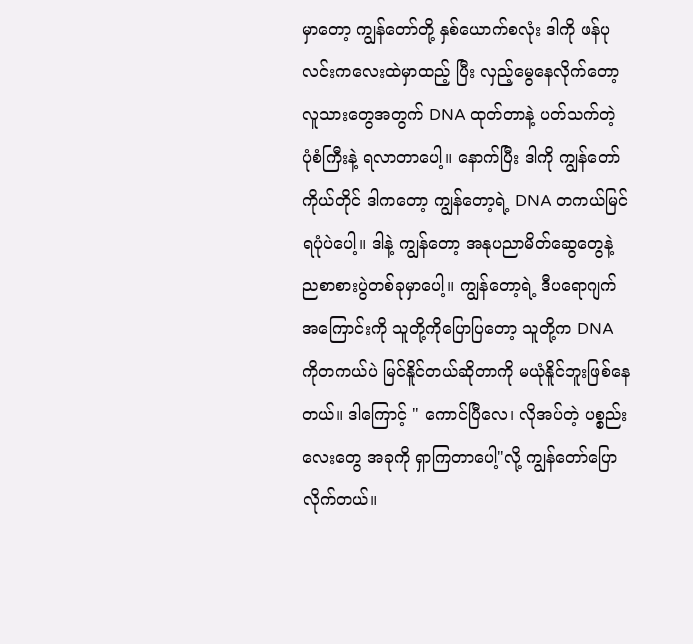မှာတော့ ကျွန်တော်တို့ နှစ်ယောက်စလုံး ဒါကို ဖန်ပုလင်းကလေးထဲမှာထည့် ပြီး လှည့်မွေနေလိုက်တော့ လူသားတွေအတွက် DNA ထုတ်တာနဲ့ ပတ်သက်တဲ့ ပုံစံကြီးနဲ့ ရလာတာပေါ့။ နောက်ပြီး ဒါကို ကျွန်တော် ကိုယ်တိုင် ဒါကတော့ ကျွန်တော့ရဲ့ DNA တကယ်မြင်ရပုံပဲပေါ့။ ဒါနဲ့ ကျွန်တော့ အနုပညာမိတ်ဆွေတွေနဲ့ ညစာစားပွဲတစ်ခုမှာပေါ့။ ကျွန်တော့ရဲ့ ဒီပရောဂျက် အကြောင်းကို သူတို့ကိုပြောပြတော့ သူတို့က DNA ကိုတကယ်ပဲ မြင်နိူင်တယ်ဆိုတာကို မယုံနိူင်ဘူးဖြစ်နေတယ်။ ဒါကြောင့် " ကောင်ပြီလေ၊ လိုအပ်တဲ့ ပစ္စည်းလေးတွေ အခုကို ရှာကြတာပေါ့"လို့ ကျွန်တော်ပြောလိုက်တယ်။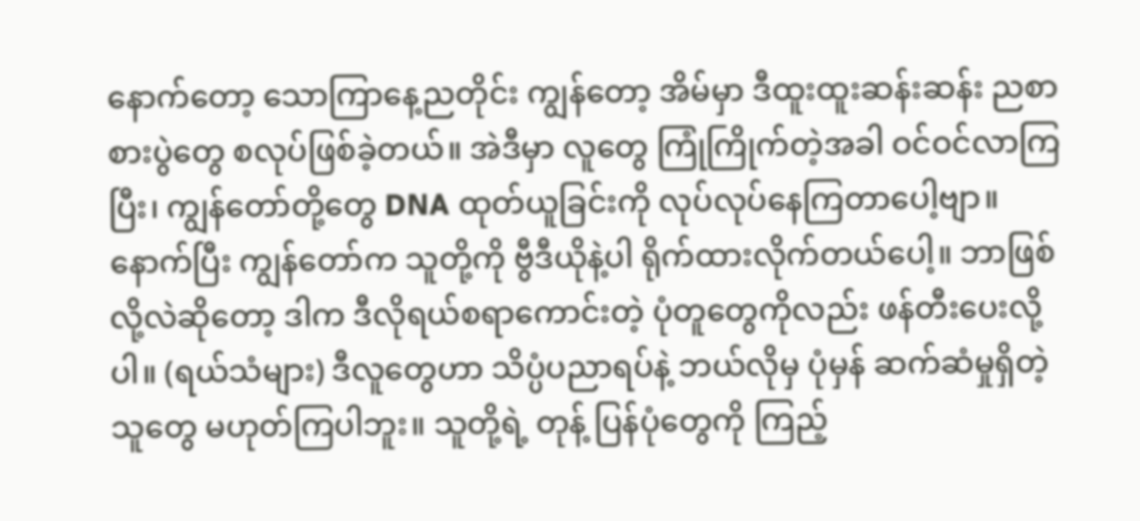နောက်တော့ သောကြာနေ့ညတိုင်း ကျွန်တော့ အိမ်မှာ ဒီထူးထူးဆန်းဆန်း ညစာစားပွဲတွေ စလုပ်ဖြစ်ခဲ့တယ်။ အဲဒီမှာ လူတွေ ကြုံကြိုက်တဲ့အခါ ဝင်ဝင်လာကြပြီး၊ ကျွန်တော်တို့တွေ DNA ထုတ်ယူခြင်းကို လုပ်လုပ်နေကြတာပေါ့ဗျာ။ နောက်ပြီး ကျွန်တော်က သူတို့ကို ဗွီဒီယိုနဲ့ပါ ရိုက်ထားလိုက်တယ်ပေါ့။ ဘာဖြစ်လို့လဲဆိုတော့ ဒါက ဒီလိုရယ်စရာကောင်းတဲ့ ပုံတူတွေကိုလည်း ဖန်တီးပေးလို့ပါ။ (ရယ်သံများ) ဒီလူတွေဟာ သိပ္ပံပညာရပ်နဲ့ ဘယ်လိုမှ ပုံမှန် ဆက်ဆံမှုရှိတဲ့သူတွေ မဟုတ်ကြပါဘူး။ သူတို့ရဲ့ တုန့် ပြန်ပုံတွေကို ကြည့်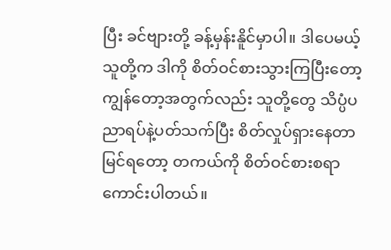ပြီး ခင်ဗျားတို့ ခန့်မှန်းနိူင်မှာပါ။ ဒါပေမယ့် သူတို့က ဒါကို စိတ်ဝင်စားသွားကြပြီးတော့ ကျွန်တော့အတွက်လည်း သူတို့တွေ သိပ္ပံပညာရပ်နဲ့ပတ်သက်ပြီး စိတ်လှုပ်ရှားနေတာ မြင်ရတော့ တကယ်ကို စိတ်ဝင်စားစရာကောင်းပါတယ်။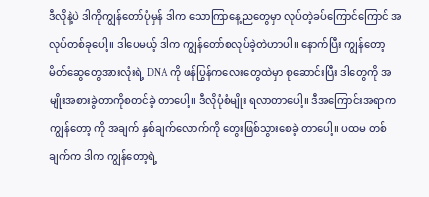ဒီလိုနဲ့ပဲ ဒါကိုကျွန်တော်ပုံမှန် ဒါက သောကြာနေ့ညတွေမှာ လုပ်တဲ့ခပ်ကြောင်ကြောင် အလုပ်တစ်ခုပေါ့။ ဒါပေမယ့် ဒါက ကျွန်တော်စလုပ်ခဲ့တဲဟာပါ။ နောက်ပြီး ကျွန်တော့ မိတ်ဆွေတွေအားလုံးရဲ့ DNA ကို ဖန်ပြွန်ကလေးတွေထဲမှာ စုဆောင်းပြီး ဒါတွေကို အမျိုးအစားခွဲတာကိုစတင်ခဲ့ တာပေါ့။ ဒီလိုပုံစံမျိုး ရလာတာပေါ့။ ဒီအကြောင်းအရာက ကျွန်တော့ ကို အချက် နှစ်ချက်လောက်ကို တွေးဖြစ်သွားစေခဲ့ တာပေါ့။ ပထမ တစ်ချက်က ဒါက ကျွန်တော့ရဲ့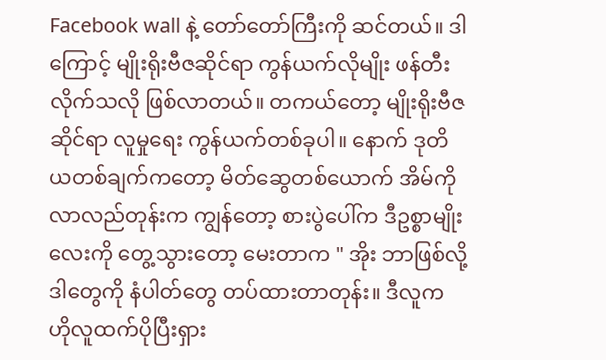Facebook wall နဲ့ တော်တော်ကြီးကို ဆင်တယ်။ ဒါကြောင့် မျိုးရိုးဗီဇဆိုင်ရာ ကွန်ယက်လိုမျိုး ဖန်တီးလိုက်သလို ဖြစ်လာတယ်။ တကယ်တော့ မျိုးရိုးဗီဇဆိုင်ရာ လူမှုရေး ကွန်ယက်တစ်ခုပါ။ နောက် ဒုတိယတစ်ချက်ကတော့ မိတ်ဆွေတစ်ယောက် အိမ်ကိုလာလည်တုန်းက ကျွန်တော့ စားပွဲပေါ်က ဒီဥစ္စာမျိုးလေးကို တွေ့သွားတော့ မေးတာက " အိုး ဘာဖြစ်လို့ ဒါတွေကို နံပါတ်တွေ တပ်ထားတာတုန်း။ ဒီလူက ဟိုလူထက်ပိုပြီးရှား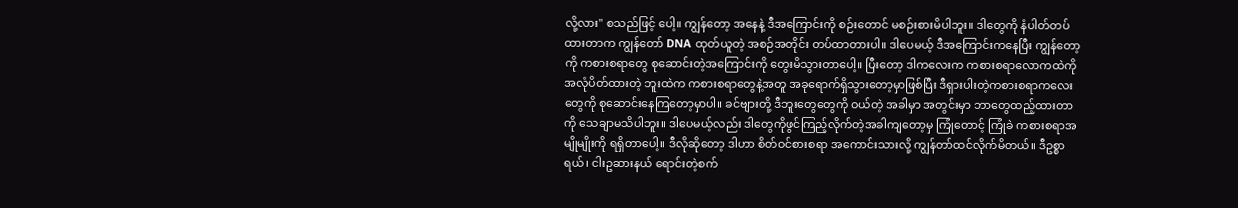လို့လား" စသည်ဖြင့် ပေါ့။ ကျွန်တော့ အနေနဲ့ ဒီအကြောင်းကို စဉ်းတောင် မစဉ်းစားမိပါဘူး။ ဒါတွေကို နံပါတ်တပ်ထားတာက ကျွန်တော် DNA ထုတ်ယူတဲ့ အစဉ်အတိုင်း တပ်ထာတားပါ။ ဒါပေမယ့် ဒီအကြောင်းကနေပြီး ကျွန်တော့ကို ကစားစရာတွေ စုဆောင်းတဲ့အကြောင်းကို တွေးမိသွားတာပေါ့။ ပြီးတော့ ဒါကလေးက ကစားစရာလောကထဲကို အလုံပိတ်ထားတဲ့ ဘူးထဲက ကစားစရာတွေနဲ့အတူ အခုရောက်ရှိသွားတော့မှာဖြစ်ပြီး ဒီရှားပါးတဲ့ကစားစရာကလေးတွေကို စုဆောင်းနေကြတော့မှာပါ။ ခင်ဗျားတို့ ဒီဘူးတွေတွေကို ဝယ်တဲ့ အခါမှာ အတွင်းမှာ ဘာတွေထည့်ထားတာကို သေချာမသိပါဘူး။ ဒါပေမယ့်လည်း ဒါတွေကိုဖွင်ကြည့်လိုက်တဲ့အခါကျတော့မှ ကြုံတောင့် ကြုံခဲ ကစားစရာအမျိုမျိုးကို ရရှိတာပေါ့။ ဒီလိုဆိုတော့ ဒါဟာ စိတ်ဝင်စားစရာ အကောင်းသားလို့ ကျွန်တာ်ထင်လိုက်မိတယ်။ ဒီဥစ္စာရယ်၊ ငါးဥဆားနယ် ရောင်းတဲ့စက်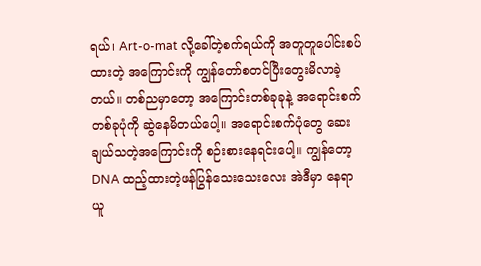ရယ်၊ Art-o-mat လို့ခေါ်တဲ့စက်ရယ်ကို အတူတူပေါင်းစပ်ထားတဲ့ အကြောင်းကို ကျွန်တော်စတင်ပြီးတွေးမိလာခဲ့တယ်။ တစ်ညမှာတော့ အကြောင်းတစ်ခုခုနဲ့ အရောင်းစက်တစ်ခုပုံကို ဆွဲနေမိတယ်ပေါ့။ အရောင်းစက်ပုံတွေ ဆေးချယ်သတဲ့အကြောင်းကို စဉ်းစားနေရင်းပေါ့။ ကျွန်တော့DNA ထည့်ထားတဲ့ဖန်ပြွန်သေးသေးလေး အဲဒီမှာ နေရာယူ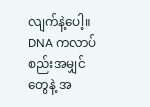လျက်နဲ့ပေါ့။ DNA ကလာပ်စည်းအမျှင်တွေနဲ့ အ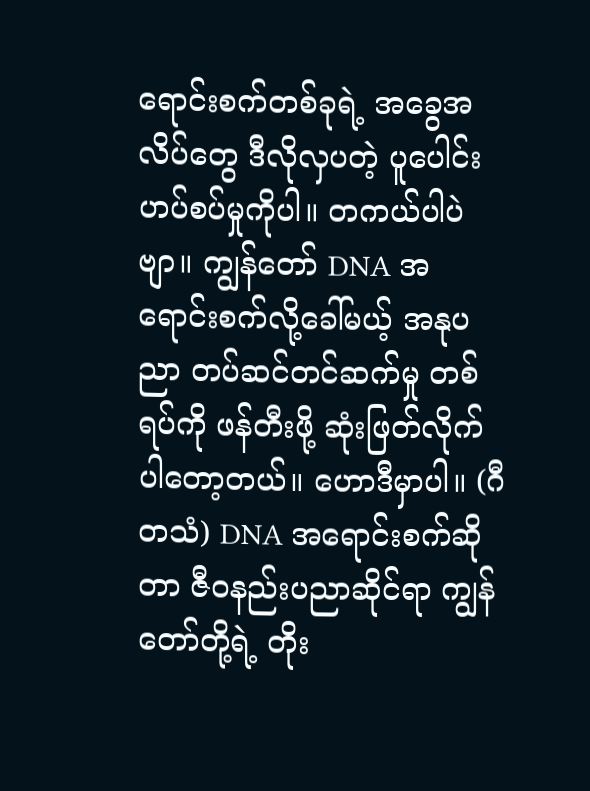ရောင်းစက်တစ်ခုရဲ့ အခွေအလိပ်တွေ ဒီလိုလှပတဲ့ ပူပေါင်းဟပ်စပ်မှုကိုပါ။ တကယ်ပါပဲဗျာ။ ကျွန်တော် DNA အရောင်းစက်လို့ခေါ်မယ့် အနုပညာ တပ်ဆင်တင်ဆက်မှု တစ်ရပ်ကို ဖန်တီးဖို့ ဆုံးဖြတ်လိုက်ပါတော့တယ်။ ဟောဒီမှာပါ။ (ဂီတသံ) DNA အရောင်းစက်ဆိုတာ ဇီဝနည်းပညာဆိုင်ရာ ကျွန်တော်တို့ရဲ့ တိုး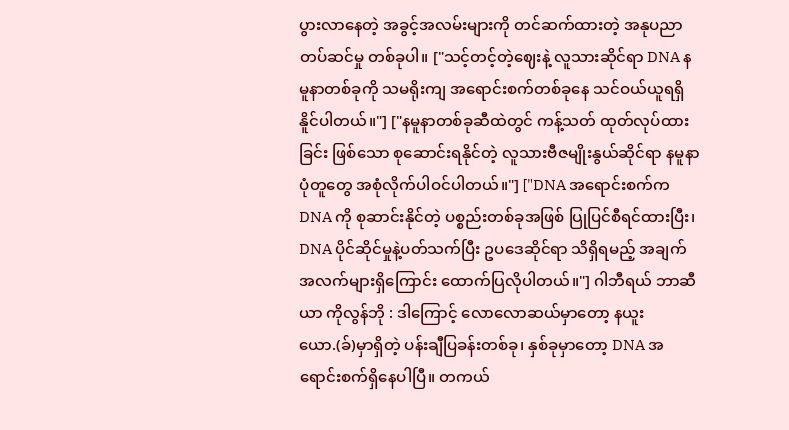ပွားလာနေတဲ့ အခွင့်အလမ်းများကို တင်ဆက်ထားတဲ့ အနုပညာ တပ်ဆင်မှု တစ်ခုပါ။ ["သင့်တင့်တဲ့ဈေးနဲ့ လူသားဆိုင်ရာ DNA နမူနာတစ်ခုကို သမရိုးကျ အရောင်းစက်တစ်ခုနေ သင်ဝယ်ယူရရှိနိူင်ပါတယ်။"] ["နမူနာတစ်ခုဆီထဲတွင် ကန့်သတ် ထုတ်လုပ်ထားခြင်း ဖြစ်သော စုဆောင်းရနိုင်တဲ့ လူသားဗီဇမျိုးနွယ်ဆိုင်ရာ နမူနာပုံတူတွေ အစုံလိုက်ပါဝင်ပါတယ်။"] ["DNA အရောင်းစက်က DNA ကို စုဆာင်းနိုင်တဲ့ ပစ္စည်းတစ်ခုအဖြစ် ပြုပြင်စီရင်ထားပြီး၊ DNA ပိုင်ဆိုင်မှုနဲ့ပတ်သက်ပြီး ဥပဒေဆိုင်ရာ သိရှိရမည့် အချက်အလက်များရှိကြောင်း ထောက်ပြလိုပါတယ်။"] ဂါဘီရယ် ဘာဆီယာ ကိုလွန်ဘို : ဒါကြောင့် လောလောဆယ်မှာတော့ နယူးယော.(ခ်)မှာရှိတဲ့ ပန်းချီပြခန်းတစ်ခု၊ နှစ်ခုမှာတော့ DNA အရောင်းစက်ရှိနေပါပြီ။ တကယ်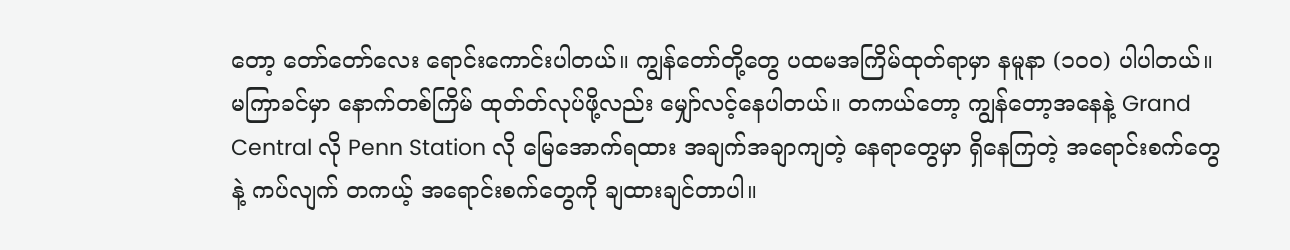တော့ တော်တော်လေး ရောင်းကောင်းပါတယ်။ ကျွန်တော်တို့တွေ ပထမအကြိမ်ထုတ်ရာမှာ နမူနာ (၁၀၀) ပါပါတယ်။ မကြာခင်မှာ နောက်တစ်ကြိမ် ထုတ်တ်လုပ်ဖို့လည်း မျှော်လင့်နေပါတယ်။ တကယ်တော့ ကျွန်တော့အနေနဲ့ Grand Central လို Penn Station လို မြေအောက်ရထား အချက်အချာကျတဲ့ နေရာတွေမှာ ရှိနေကြတဲ့ အရောင်းစက်တွေနဲ့ ကပ်လျက် တကယ့် အရောင်းစက်တွေကို ချထားချင်တာပါ။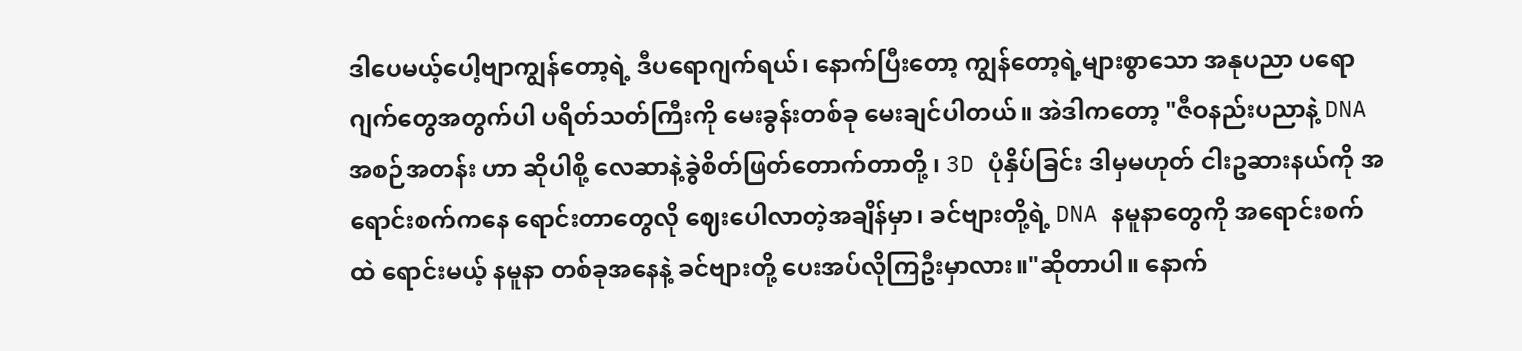ဒါပေမယ့်ပေါ့ဗျာကျွန်တော့ရဲ့ ဒီပရောဂျက်ရယ်၊ နောက်ပြီးတော့ ကျွန်တော့ရဲ့များစွာသော အနုပညာ ပရောဂျက်တွေအတွက်ပါ ပရိတ်သတ်ကြီးကို မေးခွန်းတစ်ခု မေးချင်ပါတယ်။ အဲဒါကတော့ "ဇီဝနည်းပညာနဲ့ DNA အစဉ်အတန်း ဟာ ဆိုပါစို့ လေဆာနဲ့ခွဲစိတ်ဖြတ်တောက်တာတို့ ၊ 3D ပုံနှိပ်ခြင်း ဒါမှမဟုတ် ငါးဥဆားနယ်ကို အရောင်းစက်ကနေ ရောင်းတာတွေလို ဈေးပေါလာတဲ့အချိန်မှာ၊ ခင်ဗျားတို့ရဲ့ DNA နမူနာတွေကို အရောင်းစက်ထဲ ရောင်းမယ့် နမူနာ တစ်ခုအနေနဲ့ ခင်ဗျားတို့ ပေးအပ်လိုကြဦးမှာလား။"ဆိုတာပါ။ နောက်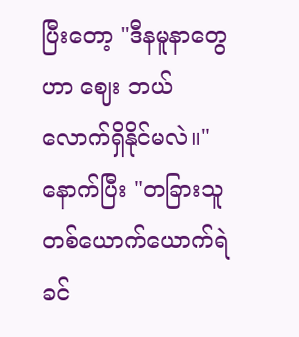ပြီးတော့ "ဒီနမူနာတွေဟာ ဈေး ဘယ်လောက်ရှိနိုင်မလဲ။" နောက်ပြီး "တခြားသူတစ်ယောက်ယောက်ရဲ ခင်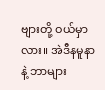ဗျားတို့ ဝယ်မှာလား။ အဲဒီနမူနာနဲ့ ဘာများ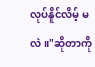လုပ်နိူင်လိမ့် မလဲ။"ဆိုတာကို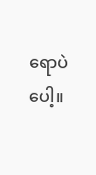ရောပဲပေါ့။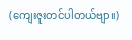(ကျေးဇူးတင်ပါတယ်ဗျာ။)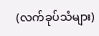(လက်ခုပ်သံများ)